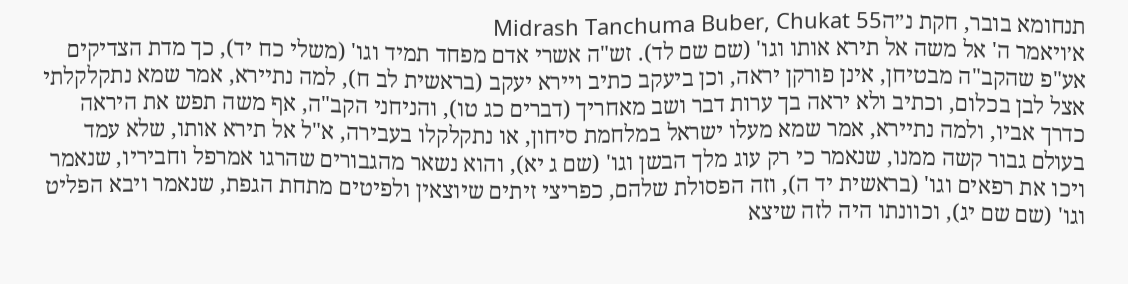תנחומא בובר, חקת נ״הMidrash Tanchuma Buber, Chukat 55
א׳ויאמר ה' אל משה אל תירא אותו וגו' (שם שם לד). זש"ה אשרי אדם מפחד תמיד וגו' (משלי כח יד), כך מדת הצדיקים אע"פ שהקב"ה מבטיחן, אינן פורקן יראה, וכן ביעקב כתיב ויירא יעקב (בראשית לב ח), למה נתיירא, אמר שמא נתקלקלתי אצל לבן בכלום, וכתיב ולא יראה בך ערות דבר ושב מאחריך (דברים כג טו), והניחני הקב"ה, אף משה תפש את היראה כדרך אביו, ולמה נתיירא, אמר שמא מעלו ישראל במלחמת סיחון, או נתקלקלו בעבירה, א"ל אל תירא אותו, שלא עמד בעולם גבור קשה ממנו, שנאמר כי רק עוג מלך הבשן וגו' (שם ג יא), והוא נשאר מהגבורים שהרגו אמרפל וחביריו, שנאמר ויכו את רפאים וגו' (בראשית יד ה), וזה הפסולת שלהם, כפריצי זיתים שיוצאין ולפיטים מתחת הגפת, שנאמר ויבא הפליט וגו' (שם שם יג), וכוונתו היה לזה שיצא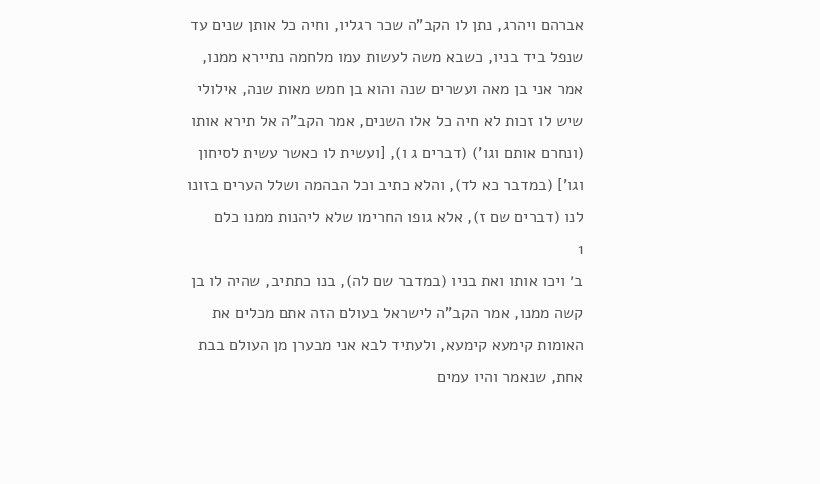אברהם ויהרג, נתן לו הקב"ה שכר רגליו, וחיה כל אותן שנים עד שנפל ביד בניו, כשבא משה לעשות עמו מלחמה נתיירא ממנו, אמר אני בן מאה ועשרים שנה והוא בן חמש מאות שנה, אילולי שיש לו זכות לא חיה כל אלו השנים, אמר הקב"ה אל תירא אותו (ונחרם אותם וגו') (דברים ג ו), [ועשית לו כאשר עשית לסיחון וגו'] (במדבר כא לד), והלא כתיב וכל הבהמה ושלל הערים בזונו לנו (דברים שם ז), אלא גופו החרימו שלא ליהנות ממנו כלם
1
ב׳ ויכו אותו ואת בניו (במדבר שם לה), בנו כתתיב, שהיה לו בן קשה ממנו, אמר הקב"ה לישראל בעולם הזה אתם מכלים את האומות קימעא קימעא, ולעתיד לבא אני מבערן מן העולם בבת אחת, שנאמר והיו עמים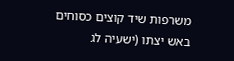משרפות שיד קוצים כסוחים באש יצתו (ישעיה לג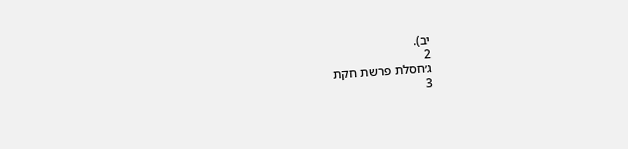יב).
2
ג׳חסלת פרשת חקת
3